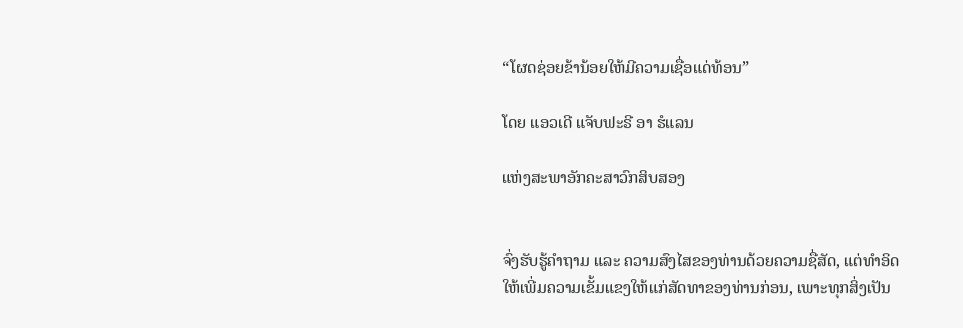“ໂຜດຊ່ອຍຂ້ານ້ອຍໃຫ້ມີຄວາມເຊື່ອແດ່ທ້ອນ”

ໂດຍ ແອວເດີ ແຈັບຟະຣີ ອາ ຮໍແລນ

ແຫ່ງສະພາອັກຄະສາວົກສິບສອງ


ຈົ່ງຮັບຮູ້ຄຳຖາມ ແລະ ຄວາມສົງໄສຂອງທ່ານດ້ວຍຄວາມຊື່ສັດ, ແຕ່ທຳອິດໃຫ້ເພີ່ມຄວາມເຂັ້ມແຂງໃຫ້ແກ່ສັດທາຂອງທ່ານກ່ອນ, ເພາະທຸກສິ່ງເປັນ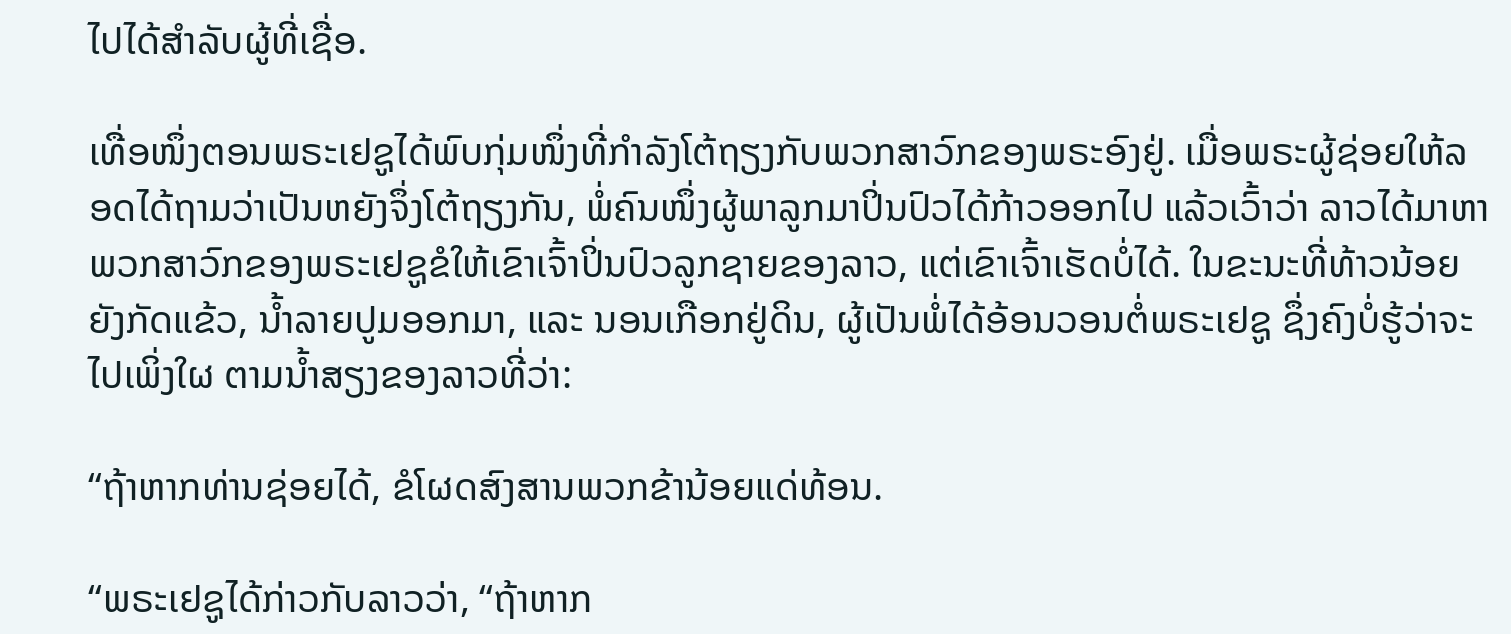ໄປໄດ້ສຳລັບຜູ້ທີ່ເຊື່ອ.

ເທື່ອໜຶ່ງຕອນພຣະເຢຊູໄດ້ພົບກຸ່ມໜຶ່ງທີ່ກຳລັງໂຕ້ຖຽງກັບພວກສາວົກຂອງພຣະອົງຢູ່. ເມື່ອພຣະຜູ້ຊ່ອຍໃຫ້ລອດໄດ້ຖາມວ່າເປັນຫຍັງຈຶ່ງໂຕ້ຖຽງກັນ, ພໍ່ຄົນໜຶ່ງຜູ້ພາລູກມາປິ່ນປົວໄດ້ກ້າວອອກໄປ ແລ້ວເວົ້າວ່າ ລາວໄດ້ມາຫາພວກສາວົກຂອງພຣະເຢຊູຂໍໃຫ້ເຂົາເຈົ້າປິ່ນປົວລູກຊາຍຂອງລາວ, ແຕ່ເຂົາເຈົ້າເຮັດບໍ່ໄດ້. ໃນຂະນະທີ່ທ້າວນ້ອຍຍັງກັດແຂ້ວ, ນ້ຳລາຍປູມອອກມາ, ແລະ ນອນເກືອກຢູ່ດິນ, ຜູ້ເປັນພໍ່ໄດ້ອ້ອນວອນຕໍ່ພຣະເຢຊູ ຊຶ່ງຄົງບໍ່ຮູ້ວ່າຈະໄປເພິ່ງໃຜ ຕາມນ້ຳສຽງຂອງລາວທີ່ວ່າ:

“ຖ້າຫາກທ່ານຊ່ອຍໄດ້, ຂໍໂຜດສົງສານພວກຂ້ານ້ອຍແດ່ທ້ອນ.

“ພຣະເຢຊູໄດ້ກ່າວກັບລາວວ່າ, “ຖ້າຫາກ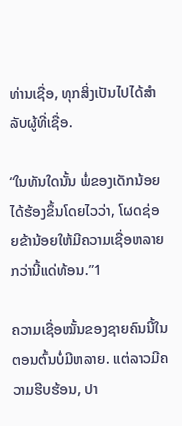ທ່ານເຊື່ອ, ທຸກສິ່ງເປັນໄປໄດ້ສຳລັບຜູ້ທີ່ເຊື່ອ.

“ໃນທັນໃດນັ້ນ ພໍ່ຂອງເດັກນ້ອຍໄດ້ຮ້ອງຂຶ້ນໂດຍໄວວ່າ, ໂຜດຊ່ອຍຂ້ານ້ອຍໃຫ້ມີຄວາມເຊື່ອຫລາຍກວ່ານີ້ແດ່ທ້ອນ.”1

ຄວາມເຊື່ອໝັ້ນຂອງຊາຍຄົນນີ້ໃນຕອນຕົ້ນບໍ່ມີຫລາຍ. ແຕ່ລາວມີຄວາມຮີບຮ້ອນ, ປາ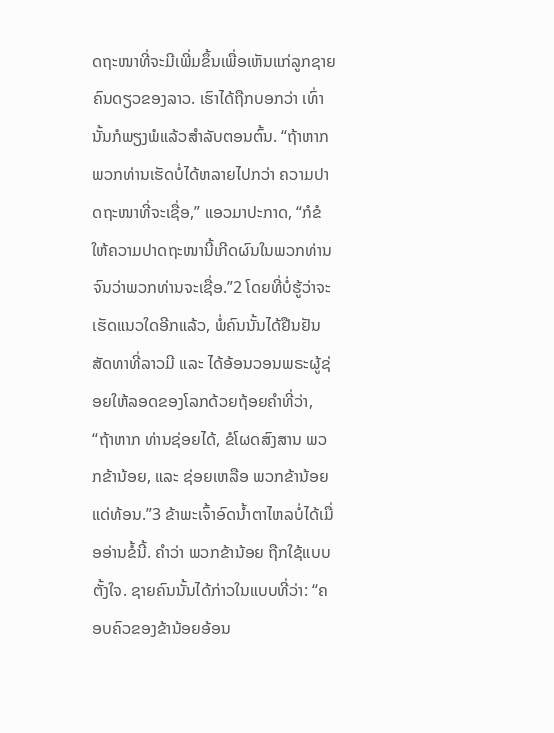ດຖະໜາທີ່ຈະມີເພີ່ມຂຶ້ນເພື່ອເຫັນແກ່ລູກຊາຍຄົນດຽວຂອງລາວ. ເຮົາໄດ້ຖືກບອກວ່າ ເທົ່ານັ້ນກໍພຽງພໍແລ້ວສຳລັບຕອນຕົ້ນ. “ຖ້າຫາກພວກທ່ານເຮັດບໍ່ໄດ້ຫລາຍໄປກວ່າ ຄວາມປາດຖະໜາທີ່ຈະເຊື່ອ,” ແອວມາປະກາດ, “ກໍຂໍໃຫ້ຄວາມປາດຖະໜານີ້ເກີດຜົນໃນພວກທ່ານ ຈົນວ່າພວກທ່ານຈະເຊື່ອ.”2 ໂດຍທີ່ບໍ່ຮູ້ວ່າຈະເຮັດແນວໃດອີກແລ້ວ, ພໍ່ຄົນນັ້ນໄດ້ຢືນຢັນສັດທາທີ່ລາວມີ ແລະ ໄດ້ອ້ອນວອນພຣະຜູ້ຊ່ອຍໃຫ້ລອດຂອງໂລກດ້ວຍຖ້ອຍຄຳທີ່ວ່າ, “ຖ້າຫາກ ທ່ານຊ່ອຍໄດ້, ຂໍໂຜດສົງສານ ພວກຂ້ານ້ອຍ, ແລະ ຊ່ອຍເຫລືອ ພວກຂ້ານ້ອຍ ແດ່ທ້ອນ.”3 ຂ້າພະເຈົ້າອົດນ້ຳຕາໄຫລບໍ່ໄດ້ເມື່ອອ່ານຂໍ້ນີ້. ຄຳວ່າ ພວກຂ້ານ້ອຍ ຖືກໃຊ້ແບບຕັ້ງໃຈ. ຊາຍຄົນນັ້ນໄດ້ກ່າວໃນແບບທີ່ວ່າ: “ຄອບຄົວຂອງຂ້ານ້ອຍອ້ອນ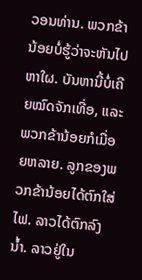ວອນທ່ານ. ພວກຂ້ານ້ອຍບໍ່ຮູ້ວ່າຈະຫັນໄປຫາໃຜ. ບັນຫານີ້ບໍ່ເຄີຍໝົດຈັກເທື່ອ, ແລະ ພວກຂ້ານ້ອຍກໍເມື່ອຍຫລາຍ. ລູກຂອງພວກຂ້ານ້ອຍໄດ້ຕົກໃສ່ໄຟ. ລາວໄດ້ຕົກລົງນ້ຳ. ລາວຢູ່ໃນ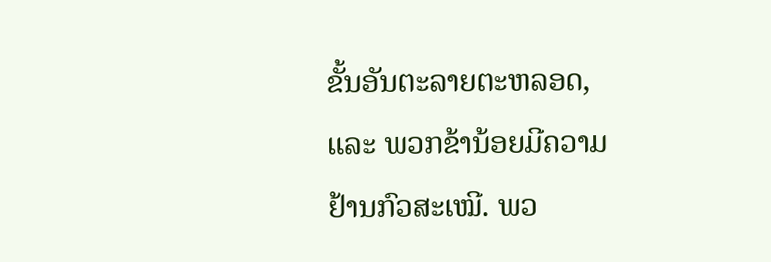ຂັ້ນອັນຕະລາຍຕະຫລອດ, ແລະ ພວກຂ້ານ້ອຍມີຄວາມຢ້ານກົວສະເໝີ. ພວ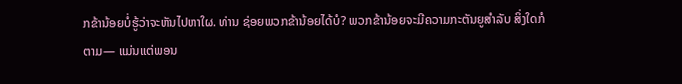ກຂ້ານ້ອຍບໍ່ຮູ້ວ່າຈະຫັນໄປຫາໃຜ. ທ່ານ ຊ່ອຍພວກຂ້ານ້ອຍໄດ້ບໍ? ພວກຂ້ານ້ອຍຈະມີຄວາມກະຕັນຍູສຳລັບ ສິ່ງໃດກໍຕາມ— ແມ່ນແຕ່ພອນ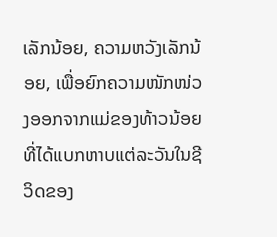ເລັກນ້ອຍ, ຄວາມຫວັງເລັກນ້ອຍ, ເພື່ອຍົກຄວາມໜັກໜ່ວງອອກຈາກແມ່ຂອງທ້າວນ້ອຍທີ່ໄດ້ແບກຫາບແຕ່ລະວັນໃນຊີວິດຂອງ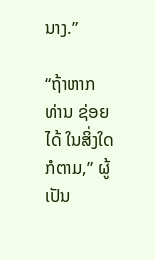ນາງ.”

“ຖ້າຫາກ ທ່ານ ຊ່ອຍໄດ້ ໃນສິ່ງໃດກໍຕາມ,” ຜູ້ເປັນ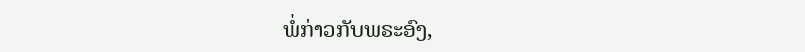ພໍ່ກ່າວກັບພຣະອົງ,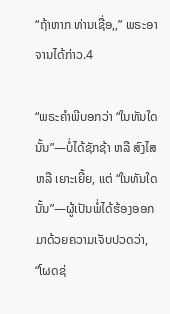“ຖ້າຫາກ ທ່ານເຊື່ອ,,” ພຣະອາຈານໄດ້ກ່າວ.4

“ພຣະຄຳພີບອກວ່າ “ໃນທັນໃດນັ້ນ”—ບໍ່ໄດ້ຊັກຊ້າ ຫລື ສົງໄສ ຫລື ເຍາະເຍີ້ຍ, ແຕ່ “ໃນທັນໃດນັ້ນ”—ຜູ້ເປັນພໍ່ໄດ້ຮ້ອງອອກມາດ້ວຍຄວາມເຈັບປວດວ່າ, “ໂຜດຊ່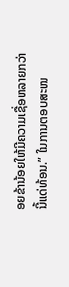ອຍຂ້ານ້ອຍໃຫ້ມີຄວາມເຊື່ອຫລາຍກວ່ານີ້ແດ່ທ້ອນ.” ໃນການຕອບສະໜ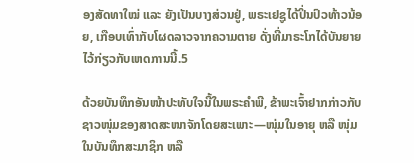ອງສັດທາໃໝ່ ແລະ ຍັງເປັນບາງສ່ວນຢູ່, ພຣະເຢຊູໄດ້ປິ່ນປົວທ້າວນ້ອຍ, ເກືອບເທົ່າກັບໂຜດລາວຈາກຄວາມຕາຍ ດັ່ງທີ່ມາຣະໂກໄດ້ບັນຍາຍໄວ້ກ່ຽວກັບເຫດການນີ້.5

ດ້ວຍບັນທຶກອັນໜ້າປະທັບໃຈນີ້ໃນພຣະຄຳພີ, ຂ້າພະເຈົ້າຢາກກ່າວກັບຊາວໜຸ່ມຂອງສາດສະໜາຈັກໂດຍສະເພາະ—ໜຸ່ມໃນອາຍຸ ຫລື ໜຸ່ມໃນບັນທຶກສະມາຊິກ ຫລື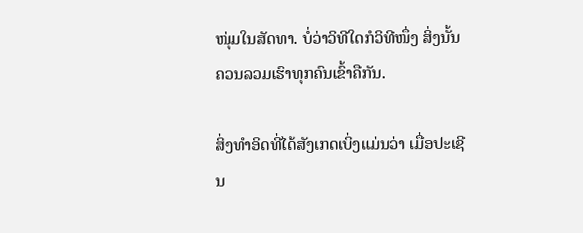ໜຸ່ມໃນສັດທາ. ບໍ່ວ່າວິທີໃດກໍວິທີໜຶ່ງ ສິ່ງນັ້ນຄວນລວມເຮົາທຸກຄົນເຂົ້າຄືກັນ.

ສິ່ງທຳອິດທີ່ໄດ້ສັງເກດເບິ່ງແມ່ນວ່າ ເມື່ອປະເຊີນ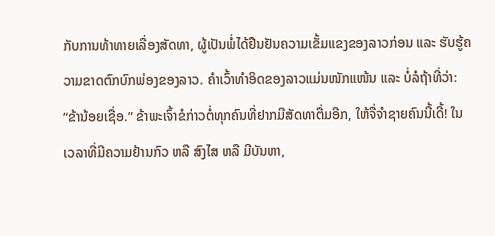ກັບການທ້າທາຍເລື່ອງສັດທາ, ຜູ້ເປັນພໍ່ໄດ້ຢືນຢັນຄວາມເຂັ້ມແຂງຂອງລາວກ່ອນ ແລະ ຮັບຮູ້ຄວາມຂາດຕົກບົກພ່ອງຂອງລາວ. ຄຳເວົ້າທຳອິດຂອງລາວແມ່ນໜັກແໜ້ນ ແລະ ບໍ່ລໍຖ້າທີ່ວ່າ: “ຂ້ານ້ອຍເຊື່ອ.” ຂ້າພະເຈົ້າຂໍກ່າວຕໍ່ທຸກຄົນທີ່ຢາກມີສັດທາຕື່ມອີກ, ໃຫ້ຈື່ຈຳຊາຍຄົນນີ້ເດີ້! ໃນເວລາທີ່ມີຄວາມຢ້ານກົວ ຫລື ສົງໄສ ຫລື ມີບັນຫາ,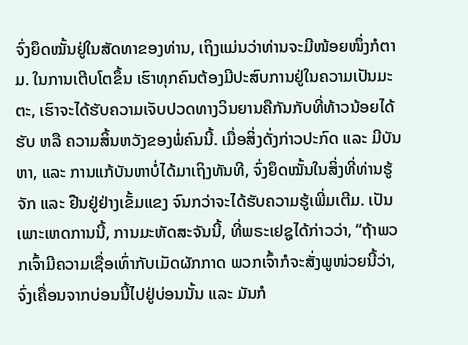ຈົ່ງຍຶດໝັ້ນຢູ່ໃນສັດທາຂອງທ່ານ, ເຖິງແມ່ນວ່າທ່ານຈະມີໜ້ອຍໜຶ່ງກໍຕາມ. ໃນການເຕີບໂຕຂຶ້ນ ເຮົາທຸກຄົນຕ້ອງມີປະສົບການຢູ່ໃນຄວາມເປັນມະຕະ, ເຮົາຈະໄດ້ຮັບຄວາມເຈັບປວດທາງວິນຍານຄືກັນກັບທີ່ທ້າວນ້ອຍໄດ້ຮັບ ຫລື ຄວາມສິ້ນຫວັງຂອງພໍ່ຄົນນີ້. ເມື່ອສິ່ງດັ່ງກ່າວປະກົດ ແລະ ມີບັນຫາ, ແລະ ການແກ້ບັນຫາບໍ່ໄດ້ມາເຖິງທັນທີ, ຈົ່ງຍຶດໝັ້ນໃນສິ່ງທີ່ທ່ານຮູ້ຈັກ ແລະ ຢືນຢູ່ຢ່າງເຂັ້ມແຂງ ຈົນກວ່າຈະໄດ້ຮັບຄວາມຮູ້ເພີ່ມເຕີມ. ເປັນເພາະເຫດການນີ້, ການມະຫັດສະຈັນນີ້, ທີ່ພຣະເຢຊູໄດ້ກ່າວວ່າ, “ຖ້າພວກເຈົ້າມີຄວາມເຊື່ອເທົ່າກັບເມັດຜັກກາດ ພວກເຈົ້າກໍຈະສັ່ງພູໜ່ວຍນີ້ວ່າ, ຈົ່ງເຄື່ອນຈາກບ່ອນນີ້ໄປຢູ່ບ່ອນນັ້ນ ແລະ ມັນກໍ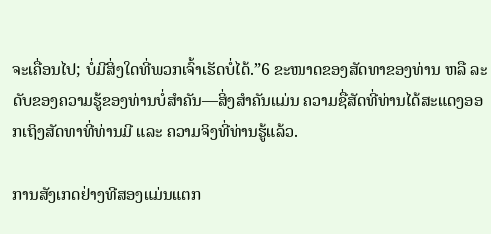ຈະເຄື່ອນໄປ; ບໍ່ມີສິ່ງໃດທີ່ພວກເຈົ້າເຮັດບໍ່ໄດ້.”6 ຂະໜາດຂອງສັດທາຂອງທ່ານ ຫລື ລະດັບຂອງຄວາມຮູ້ຂອງທ່ານບໍ່ສຳຄັນ—ສິ່ງສຳຄັນແມ່ນ ຄວາມຊື່ສັດທີ່ທ່ານໄດ້ສະແດງອອກເຖິງສັດທາທີ່ທ່ານມີ ແລະ ຄວາມຈິງທີ່ທ່ານຮູ້ແລ້ວ.

ການສັງເກດຢ່າງທີສອງແມ່ນແຕກ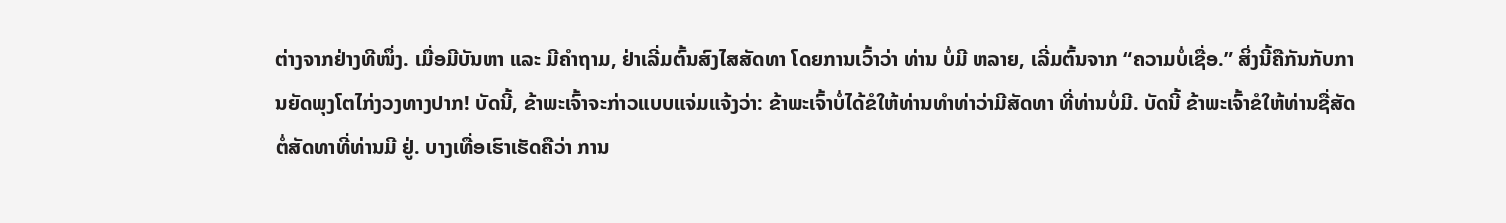ຕ່າງຈາກຢ່າງທີໜຶ່ງ. ເມື່ອມີບັນຫາ ແລະ ມີຄຳຖາມ, ຢ່າເລີ່ມຕົ້ນສົງໄສສັດທາ ໂດຍການເວົ້າວ່າ ທ່ານ ບໍ່ມີ ຫລາຍ, ເລີ່ມຕົ້ນຈາກ “ຄວາມບໍ່ເຊື່ອ.” ສິ່ງນີ້ຄືກັນກັບການຍັດພຸງໂຕໄກ່ງວງທາງປາກ! ບັດນີ້, ຂ້າພະເຈົ້າຈະກ່າວແບບແຈ່ມແຈ້ງວ່າ: ຂ້າພະເຈົ້າບໍ່ໄດ້ຂໍໃຫ້ທ່ານທຳທ່າວ່າມີສັດທາ ທີ່ທ່ານບໍ່ມີ. ບັດນີ້ ຂ້າພະເຈົ້າຂໍໃຫ້ທ່ານຊື່ສັດຕໍ່ສັດທາທີ່ທ່ານມີ ຢູ່. ບາງເທື່ອເຮົາເຮັດຄືວ່າ ການ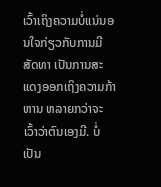ເວົ້າເຖິງຄວາມບໍ່ແນ່ນອນໃຈກ່ຽວກັບການມີສັດທາ ເປັນການສະແດງອອກເຖິງຄວາມກ້າຫານ ຫລາຍກວ່າຈະເວົ້າວ່າຕົນເອງມີ. ບໍ່ເປັນ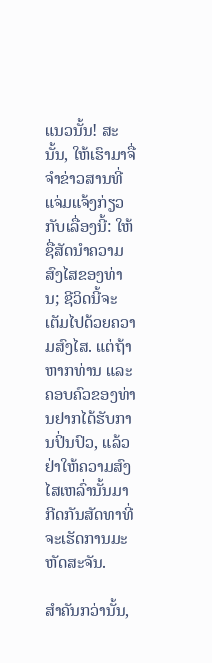ແນວນັ້ນ! ສະນັ້ນ, ໃຫ້ເຮົາມາຈື່ຈຳຂ່າວສານທີ່ແຈ່ມແຈ້ງກ່ຽວກັບເລື່ອງນີ້: ໃຫ້ຊື່ສັດນຳຄວາມສົງໄສຂອງທ່ານ; ຊີວິດນີ້ຈະເຕັມໄປດ້ວຍຄວາມສົງໄສ. ແຕ່ຖ້າຫາກທ່ານ ແລະ ຄອບຄົວຂອງທ່ານຢາກໄດ້ຮັບການປິ່ນປົວ, ແລ້ວຢ່າໃຫ້ຄວາມສົງໄສເຫລົ່ານັ້ນມາກີດກັນສັດທາທີ່ຈະເຮັດການມະຫັດສະຈັນ.

ສຳຄັນກວ່ານັ້ນ,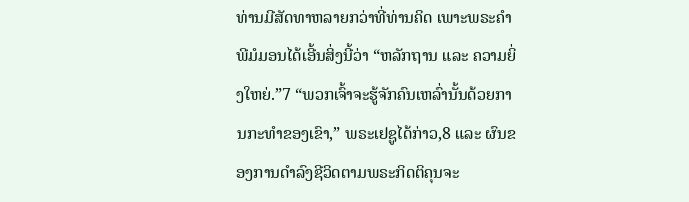ທ່ານມີສັດທາຫລາຍກວ່າທີ່ທ່ານຄິດ ເພາະພຣະຄຳພີມໍມອນໄດ້ເອີ້ນສິ່ງນີ້ວ່າ “ຫລັກຖານ ແລະ ຄວາມຍິ່ງໃຫຍ່.”7 “ພວກເຈົ້າຈະຮູ້ຈັກຄົນເຫລົ່ານັ້ນດ້ວຍການກະທຳຂອງເຂົາ,” ພຣະເຢຊູໄດ້ກ່າວ,8 ແລະ ຜົນຂອງການດຳລົງຊີວິດຕາມພຣະກິດຕິຄຸນຈະ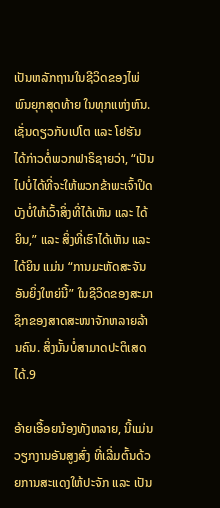ເປັນຫລັກຖານໃນຊີວິດຂອງໄພ່ພົນຍຸກສຸດທ້າຍ ໃນທຸກແຫ່ງຫົນ. ເຊັ່ນດຽວກັບເປໂຕ ແລະ ໂຢຮັນ ໄດ້ກ່າວຕໍ່ພວກຟາຣິຊາຍວ່າ, “ເປັນໄປບໍ່ໄດ້ທີ່ຈະໃຫ້ພວກຂ້າພະເຈົ້າປິດບັງບໍ່ໃຫ້ເວົ້າສິ່ງທີ່ໄດ້ເຫັນ ແລະ ໄດ້ຍິນ,” ແລະ ສິ່ງທີ່ເຮົາໄດ້ເຫັນ ແລະ ໄດ້ຍິນ ແມ່ນ “ການມະຫັດສະຈັນອັນຍິ່ງໃຫຍ່ນີ້” ໃນຊີວິດຂອງສະມາຊິກຂອງສາດສະໜາຈັກຫລາຍລ້ານຄົນ. ສິ່ງນັ້ນບໍ່ສາມາດປະຕິເສດໄດ້.9

ອ້າຍເອື້ອຍນ້ອງທັງຫລາຍ, ນີ້ແມ່ນວຽກງານອັນສູງສົ່ງ ທີ່ເລີ່ມຕົ້ນດ້ວຍການສະແດງໃຫ້ປະຈັກ ແລະ ເປັນ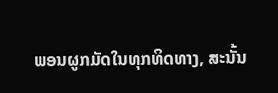ພອນຜູກມັດໃນທຸກທິດທາງ, ສະນັ້ນ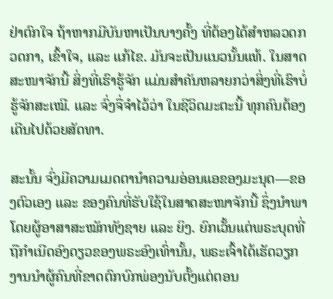ຢ່າຕົກໃຈ ຖ້າຫາກມີບັນຫາເປັນບາງຄັ້ງ ທີ່ຕ້ອງໄດ້ສຳຫລວດກວດກາ, ເຂົ້າໃຈ, ແລະ ແກ້ໄຂ. ມັນຈະເປັນແນວນັ້ນແທ້. ໃນສາດສະໜາຈັກນີ້ ສິ່ງທີ່ເຮົາຮູ້ຈັກ ແມ່ນສຳຄັນຫລາຍກວ່າສິ່ງທີ່ເຮົາບໍ່ຮູ້ຈັກສະເໝີ. ແລະ ຈົ່ງຈື່ຈຳໄວ້ວ່າ ໃນຊີວິດມະຕະນີ້ ທຸກຄົນຕ້ອງເດີນໄປດ້ວຍສັດທາ.

ສະນັ້ນ ຈົ່ງມີຄວາມເມດຕານຳຄວາມອ່ອນແອຂອງມະນຸດ—ຂອງຕົວເອງ ແລະ ຂອງຄົນທີ່ຮັບໃຊ້ໃນສາດສະໜາຈັກນີ້ ຊຶ່ງນຳພາໂດຍຜູ້ອາສາສະໝັກທັງຊາຍ ແລະ ຍິງ. ຍົກເວັ້ນແຕ່ພຣະບຸດທີ່ຖືກຳເນີດອົງດຽວຂອງພຣະອົງເທົ່ານັ້ນ, ພຣະເຈົ້າໄດ້ເຮັດວຽກງານນຳຜູ້ຄົນທີ່ຂາດຕົກບົກພ່ອງນັບຕັ້ງແຕ່ຕອນ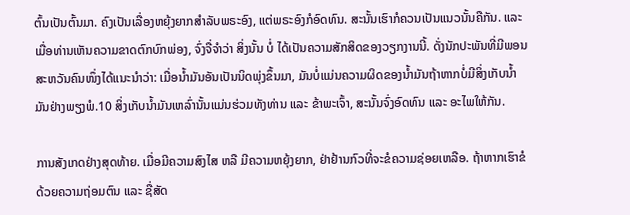ຕົ້ນເປັນຕົ້ນມາ. ຄົງເປັນເລື່ອງຫຍຸ້ງຍາກສຳລັບພຣະອົງ, ແຕ່ພຣະອົງກໍອົດທົນ. ສະນັ້ນເຮົາກໍຄວນເປັນແນວນັ້ນຄືກັນ. ແລະ ເມື່ອທ່ານເຫັນຄວາມຂາດຕົກບົກພ່ອງ, ຈົ່ງຈື່ຈຳວ່າ ສິ່ງນັ້ນ ບໍ່ ໄດ້ເປັນຄວາມສັກສິດຂອງວຽກງານນີ້. ດັ່ງນັກປະພັນທີ່ມີພອນສະຫວັນຄົນໜຶ່ງໄດ້ແນະນຳວ່າ: ເມື່ອນ້ຳມັນອັນເປັນນິດພຸ່ງຂຶ້ນມາ, ມັນບໍ່ແມ່ນຄວາມຜິດຂອງນ້ຳມັນຖ້າຫາກບໍ່ມີສິ່ງເກັບນ້ຳມັນຢ່າງພຽງພໍ.10 ສິ່ງເກັບນ້ຳມັນເຫລົ່ານັ້ນແມ່ນຮ່ວມທັງທ່ານ ແລະ ຂ້າພະເຈົ້າ, ສະນັ້ນຈົ່ງອົດທົນ ແລະ ອະໄພໃຫ້ກັນ.

ການສັງເກດຢ່າງສຸດທ້າຍ. ເມື່ອມີຄວາມສົງໄສ ຫລື ມີຄວາມຫຍຸ້ງຍາກ, ຢ່າຢ້ານກົວທີ່ຈະຂໍຄວາມຊ່ອຍເຫລືອ. ຖ້າຫາກເຮົາຂໍດ້ວຍຄວາມຖ່ອມຕົນ ແລະ ຊື່ສັດ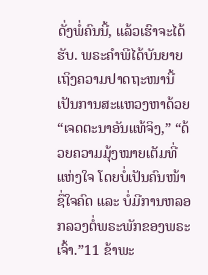ດັ່ງພໍ່ຄົນນີ້, ແລ້ວເຮົາຈະໄດ້ຮັບ. ພຣະຄຳພີໄດ້ບັນຍາຍເຖິງຄວາມປາດຖະໜານີ້ ເປັນການສະແຫວງຫາດ້ວຍ “ເຈດຕະນາອັນແທ້ຈິງ,” “ດ້ວຍຄວາມມຸ້ງໝາຍເຕັມທີ່ແຫ່ງໃຈ ໂດຍບໍ່ເປັນຄົນໜ້າຊື່ໃຈຄົດ ແລະ ບໍ່ມີການຫລອກລວງຕໍ່ພຣະພັກຂອງພຣະເຈົ້າ.”11 ຂ້າພະ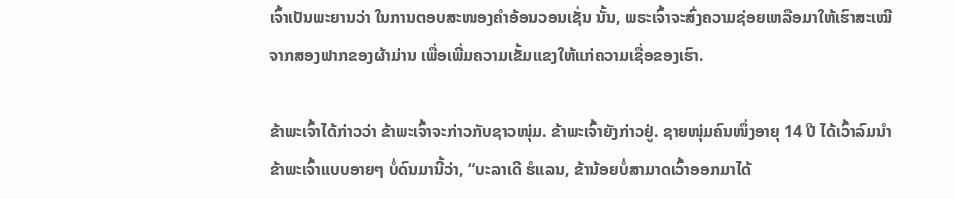ເຈົ້າເປັນພະຍານວ່າ ໃນການຕອບສະໜອງຄຳອ້ອນວອນເຊັ່ນ ນັ້ນ, ພຣະເຈົ້າຈະສົ່ງຄວາມຊ່ອຍເຫລືອມາໃຫ້ເຮົາສະເໝີຈາກສອງຟາກຂອງຜ້າມ່ານ ເພື່ອເພີ່ມຄວາມເຂັ້ມແຂງໃຫ້ແກ່ຄວາມເຊື່ອຂອງເຮົາ.

ຂ້າພະເຈົ້າໄດ້ກ່າວວ່າ ຂ້າພະເຈົ້າຈະກ່າວກັບຊາວໜຸ່ມ. ຂ້າພະເຈົ້າຍັງກ່າວຢູ່. ຊາຍໜຸ່ມຄົນໜຶ່ງອາຍຸ 14 ປີ ໄດ້ເວົ້າລົມນຳຂ້າພະເຈົ້າແບບອາຍໆ ບໍ່ດົນມານີ້ວ່າ, “ບະລາເດີ ຮໍແລນ, ຂ້ານ້ອຍບໍ່ສາມາດເວົ້າອອກມາໄດ້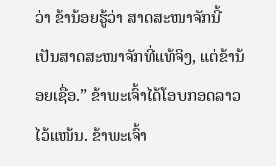ວ່າ ຂ້ານ້ອຍຮູ້ວ່າ ສາດສະໜາຈັກນີ້ເປັນສາດສະໜາຈັກທີ່ແທ້ຈິງ, ແຕ່ຂ້ານ້ອຍເຊື່ອ.” ຂ້າພະເຈົ້າໄດ້ໂອບກອດລາວໄວ້ແໜ້ນ. ຂ້າພະເຈົ້າ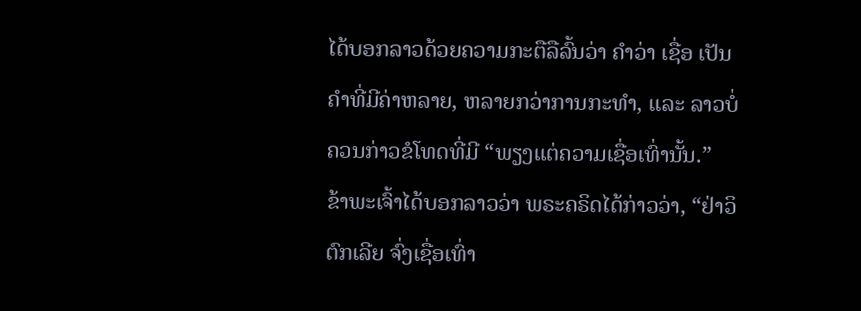ໄດ້ບອກລາວດ້ວຍຄວາມກະຕືລືລົ້ນວ່າ ຄຳວ່າ ເຊື່ອ ເປັນຄຳທີ່ມີຄ່າຫລາຍ, ຫລາຍກວ່າການກະທຳ, ແລະ ລາວບໍ່ຄວນກ່າວຂໍໂທດທີ່ມີ “ພຽງແຕ່ຄວາມເຊື່ອເທົ່ານັ້ນ.” ຂ້າພະເຈົ້າໄດ້ບອກລາວວ່າ ພຣະຄຣິດໄດ້ກ່າວວ່າ, “ຢ່າວິຕົກເລີຍ ຈົ່ງເຊື່ອເທົ່າ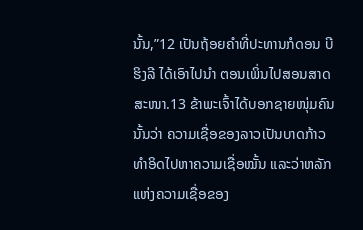ນັ້ນ,”12 ເປັນຖ້ອຍຄຳທີ່ປະທານກໍດອນ ບີ ຮິງລີ ໄດ້ເອົາໄປນຳ ຕອນເພິ່ນໄປສອນສາດສະໜາ.13 ຂ້າພະເຈົ້າໄດ້ບອກຊາຍໜຸ່ມຄົນນັ້ນວ່າ ຄວາມເຊື່ອຂອງລາວເປັນບາດກ້າວທຳອິດໄປຫາຄວາມເຊື່ອໝັ້ນ ແລະວ່າຫລັກແຫ່ງຄວາມເຊື່ອຂອງ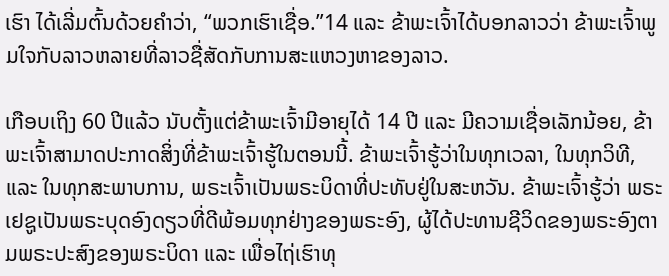ເຮົາ ໄດ້ເລີ່ມຕົ້ນດ້ວຍຄຳວ່າ, “ພວກເຮົາເຊື່ອ.”14 ແລະ ຂ້າພະເຈົ້າໄດ້ບອກລາວວ່າ ຂ້າພະເຈົ້າພູມໃຈກັບລາວຫລາຍທີ່ລາວຊື່ສັດກັບການສະແຫວງຫາຂອງລາວ.

ເກືອບເຖິງ 60 ປີແລ້ວ ນັບຕັ້ງແຕ່ຂ້າພະເຈົ້າມີອາຍຸໄດ້ 14 ປີ ແລະ ມີຄວາມເຊື່ອເລັກນ້ອຍ, ຂ້າພະເຈົ້າສາມາດປະກາດສິ່ງທີ່ຂ້າພະເຈົ້າຮູ້ໃນຕອນນີ້. ຂ້າພະເຈົ້າຮູ້ວ່າໃນທຸກເວລາ, ໃນທຸກວິທີ, ແລະ ໃນທຸກສະພາບການ, ພຣະເຈົ້າເປັນພຣະບິດາທີ່ປະທັບຢູ່ໃນສະຫວັນ. ຂ້າພະເຈົ້າຮູ້ວ່າ ພຣະເຢຊູເປັນພຣະບຸດອົງດຽວທີ່ດີພ້ອມທຸກຢ່າງຂອງພຣະອົງ, ຜູ້ໄດ້ປະທານຊີວິດຂອງພຣະອົງຕາມພຣະປະສົງຂອງພຣະບິດາ ແລະ ເພື່ອໄຖ່ເຮົາທຸ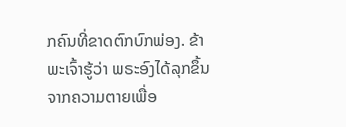ກຄົນທີ່ຂາດຕົກບົກພ່ອງ. ຂ້າພະເຈົ້າຮູ້ວ່າ ພຣະອົງໄດ້ລຸກຂຶ້ນຈາກຄວາມຕາຍເພື່ອ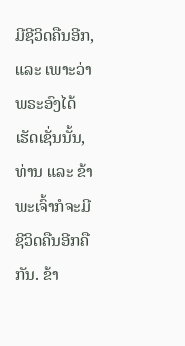ມີຊີວິດຄືນອີກ, ແລະ ເພາະວ່າພຣະອົງໄດ້ເຮັດເຊັ່ນນັ້ນ, ທ່ານ ແລະ ຂ້າພະເຈົ້າກໍຈະມີຊີວິດຄືນອີກຄືກັນ. ຂ້າ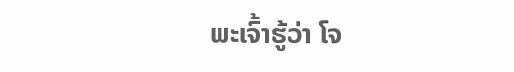ພະເຈົ້າຮູ້ວ່າ ໂຈ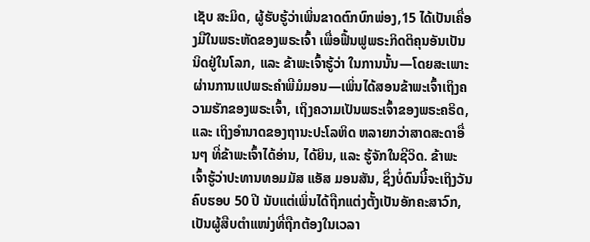ເຊັບ ສະມິດ, ຜູ້ຮັບຮູ້ວ່າເພິ່ນຂາດຕົກບົກພ່ອງ,15 ໄດ້ເປັນເຄື່ອງມືໃນພຣະຫັດຂອງພຣະເຈົ້າ ເພື່ອຟື້ນຟູພຣະກິດຕິຄຸນອັນເປັນນິດຢູ່ໃນໂລກ, ແລະ ຂ້າພະເຈົ້າຮູ້ວ່າ ໃນການນັ້ນ—ໂດຍສະເພາະຜ່ານການແປພຣະຄຳພີມໍມອນ—ເພິ່ນໄດ້ສອນຂ້າພະເຈົ້າເຖິງຄວາມຮັກຂອງພຣະເຈົ້າ, ເຖິງຄວາມເປັນພຣະເຈົ້າຂອງພຣະຄຣິດ, ແລະ ເຖິງອຳນາດຂອງຖານະປະໂລຫິດ ຫລາຍກວ່າສາດສະດາອື່ນໆ ທີ່ຂ້າພະເຈົ້າໄດ້ອ່ານ, ໄດ້ຍິນ, ແລະ ຮູ້ຈັກໃນຊີວິດ. ຂ້າພະເຈົ້າຮູ້ວ່າປະທານທອມມັສ ແອັສ ມອນສັນ, ຊຶ່ງບໍ່ດົນນີ້ຈະເຖິງວັນຄົບຮອບ 50 ປີ ນັບແຕ່ເພິ່ນໄດ້ຖືກແຕ່ງຕັ້ງເປັນອັກຄະສາວົກ, ເປັນຜູ້ສືບຕຳແໜ່ງທີ່ຖືກຕ້ອງໃນເວລາ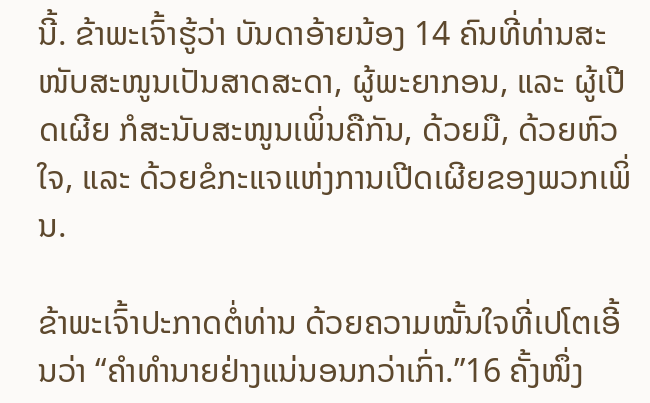ນີ້. ຂ້າພະເຈົ້າຮູ້ວ່າ ບັນດາອ້າຍນ້ອງ 14 ຄົນທີ່ທ່ານສະໜັບສະໜູນເປັນສາດສະດາ, ຜູ້ພະຍາກອນ, ແລະ ຜູ້ເປີດເຜີຍ ກໍສະນັບສະໜູນເພິ່ນຄືກັນ, ດ້ວຍມື, ດ້ວຍຫົວໃຈ, ແລະ ດ້ວຍຂໍກະແຈແຫ່ງການເປີດເຜີຍຂອງພວກເພິ່ນ.

ຂ້າພະເຈົ້າປະກາດຕໍ່ທ່ານ ດ້ວຍຄວາມໝັ້ນໃຈທີ່ເປໂຕເອີ້ນວ່າ “ຄຳທຳນາຍຢ່າງແນ່ນອນກວ່າເກົ່າ.”16 ຄັ້ງໜຶ່ງ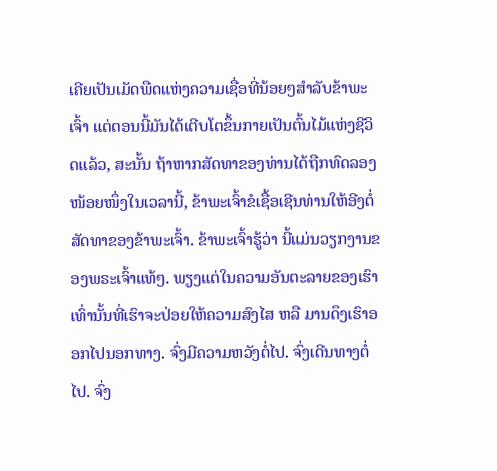ເຄີຍເປັນເມັດພືດແຫ່ງຄວາມເຊື່ອທີ່ນ້ອຍໆສຳລັບຂ້າພະເຈົ້າ ແຕ່ຕອນນີ້ມັນໄດ້ເຕີບໂຕຂຶ້ນກາຍເປັນຕົ້ນໄມ້ແຫ່ງຊີວິດແລ້ວ, ສະນັ້ນ ຖ້າຫາກສັດທາຂອງທ່ານໄດ້ຖືກທົດລອງໜ້ອຍໜຶ່ງໃນເວລານີ້, ຂ້າພະເຈົ້າຂໍເຊື້ອເຊີນທ່ານໃຫ້ອີງຕໍ່ສັດທາຂອງຂ້າພະເຈົ້າ. ຂ້າພະເຈົ້າຮູ້ວ່າ ນີ້ແມ່ນວຽກງານຂອງພຣະເຈົ້າແທ້ໆ. ພຽງແຕ່ໃນຄວາມອັນຕະລາຍຂອງເຮົາເທົ່ານັ້ນທີ່ເຮົາຈະປ່ອຍໃຫ້ຄວາມສົງໄສ ຫລື ມານດຶງເຮົາອອກໄປນອກທາງ. ຈົ່ງມີຄວາມຫວັງຕໍ່ໄປ. ຈົ່ງເດີນທາງຕໍ່ໄປ. ຈົ່ງ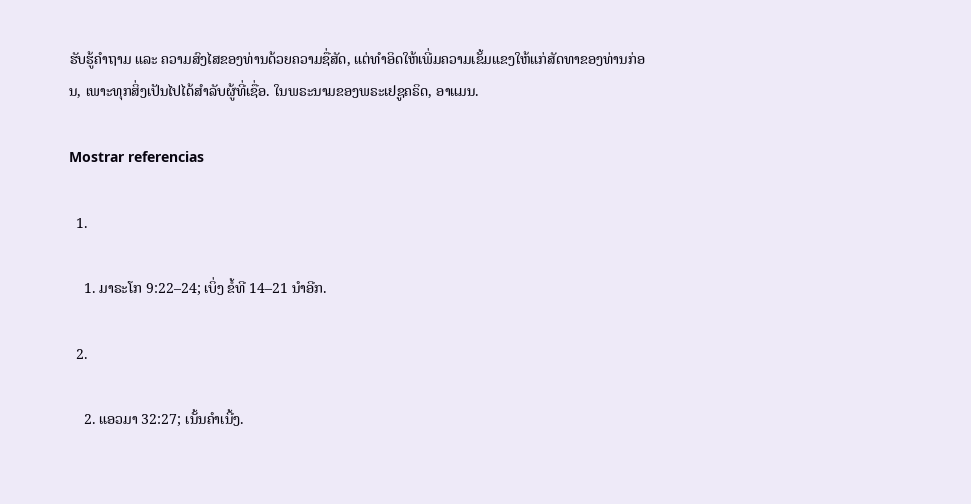ຮັບຮູ້ຄຳຖາມ ແລະ ຄວາມສົງໄສຂອງທ່ານດ້ວຍຄວາມຊື່ສັດ, ແຕ່ທຳອິດໃຫ້ເພີ່ມຄວາມເຂັ້ມແຂງໃຫ້ແກ່ສັດທາຂອງທ່ານກ່ອນ, ເພາະທຸກສິ່ງເປັນໄປໄດ້ສຳລັບຜູ້ທີ່ເຊື່ອ. ໃນພຣະນາມຂອງພຣະເຢຊູຄຣິດ, ອາແມນ.

Mostrar referencias

  1.

    1. ມາຣະໂກ 9:22–24; ເບິ່ງ ຂໍ້ທີ 14–21 ນຳອີກ.

  2.

    2. ແອວມາ 32:27; ເນັ້ນຄຳເນີ້ງ.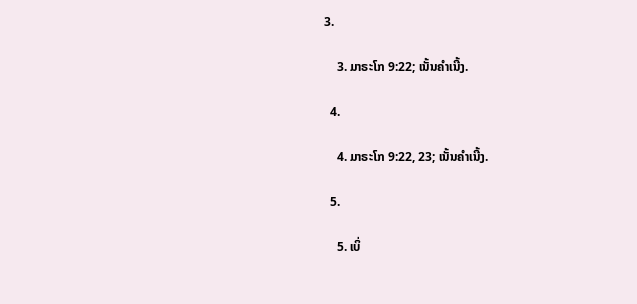3.

    3. ມາຣະໂກ 9:22; ເນັ້ນຄຳເນີ້ງ.

  4.

    4. ມາຣະໂກ 9:22, 23; ເນັ້ນຄຳເນີ້ງ.

  5.

    5. ເບິ່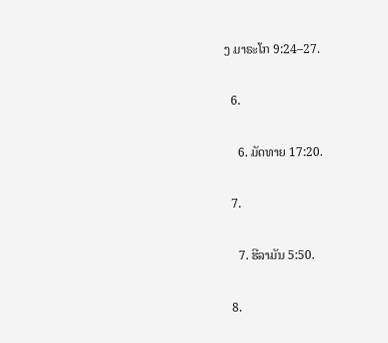ງ ມາຣະໂກ 9:24–27.

  6.

    6. ມັດທາຍ 17:20.

  7.

    7. ຮີລາມັນ 5:50.

  8.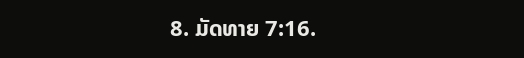8. ມັດທາຍ 7:16.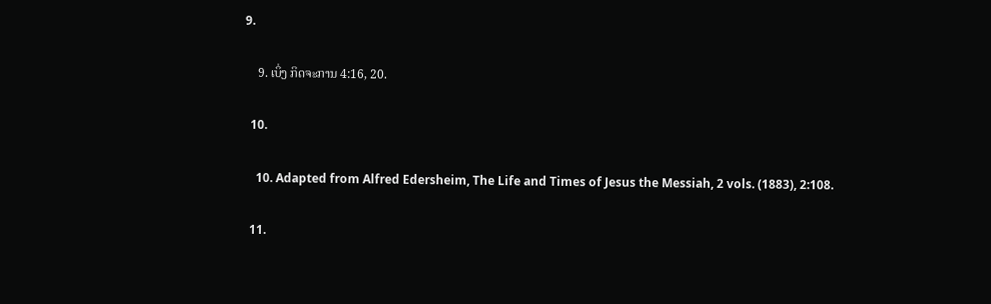9.

    9. ເບິ່ງ ກິດຈະການ 4:16, 20.

  10.

    10. Adapted from Alfred Edersheim, The Life and Times of Jesus the Messiah, 2 vols. (1883), 2:108.

  11.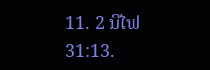11. 2 ນີໄຟ 31:13.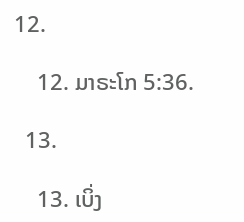12.

    12. ມາຣະໂກ 5:36.

  13.

    13. ເບິ່ງ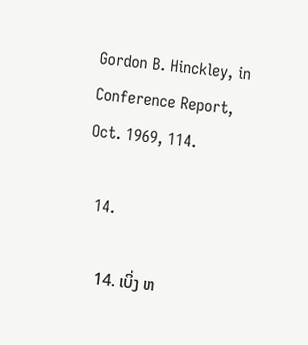Gordon B. Hinckley, in Conference Report, Oct. 1969, 114.

  14.

    14. ເບິ່ງ ຫ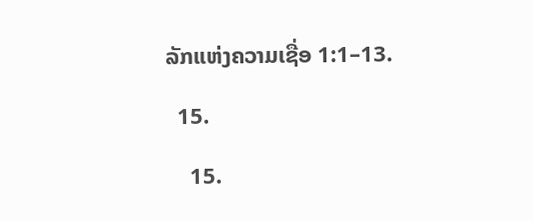ລັກແຫ່ງຄວາມເຊື່ອ 1:1–13.

  15.

    15.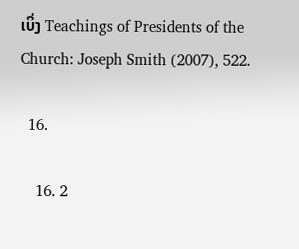ເບິ່ງ Teachings of Presidents of the Church: Joseph Smith (2007), 522.

  16.

    16. 2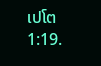ເປໂຕ 1:19.